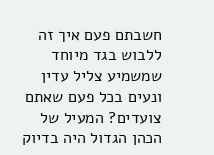חשבתם פעם איך זה ללבוש בגד מיוחד שמשמיע צליל עדין ונעים בכל פעם שאתם צועדים? המעיל של הכהן הגדול היה בדיוק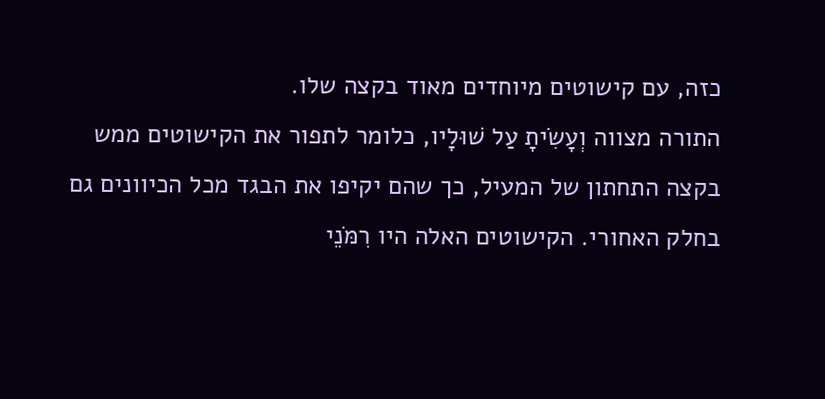כזה, עם קישוטים מיוחדים מאוד בקצה שלו.
התורה מצווה וְעָשִׂיתָ עַל שׁוּלָיו, כלומר לתפור את הקישוטים ממש בקצה התחתון של המעיל, כך שהם יקיפו את הבגד מכל הכיוונים גם בחלק האחורי. הקישוטים האלה היו רִמֹּנֵי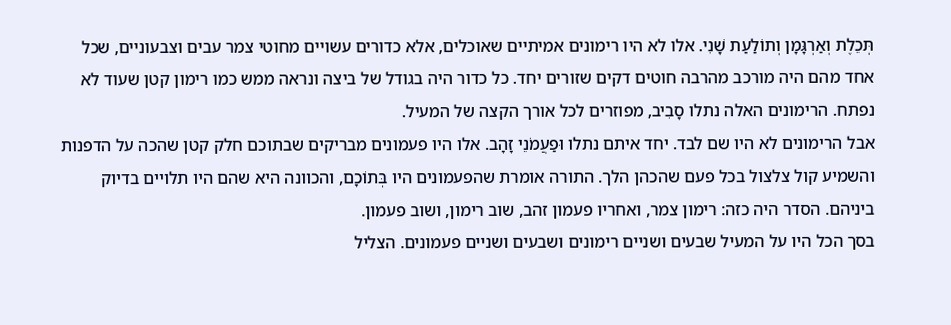תְּכֵלֶת וְאַרְגָּמָן וְתוֹלַעַת שָׁנִי. אלו לא היו רימונים אמיתיים שאוכלים, אלא כדורים עשויים מחוטי צמר עבים וצבעוניים, שכל אחד מהם היה מורכב מהרבה חוטים דקים שזורים יחד. כל כדור היה בגודל של ביצה ונראה ממש כמו רימון קטן שעוד לא נפתח. הרימונים האלה נתלו סָבִיב, מפוזרים לכל אורך הקצה של המעיל.
אבל הרימונים לא היו שם לבד. יחד איתם נתלו וּפַעֲמֹנֵי זָהָב. אלו היו פעמונים מבריקים שבתוכם חלק קטן שהכה על הדפנות והשמיע קול צלצול בכל פעם שהכהן הלך. התורה אומרת שהפעמונים היו בְּתוֹכָם, והכוונה היא שהם היו תלויים בדיוק ביניהם. הסדר היה כזה: רימון צמר, ואחריו פעמון זהב, שוב רימון, ושוב פעמון.
בסך הכל היו על המעיל שבעים ושניים רימונים ושבעים ושניים פעמונים. הצליל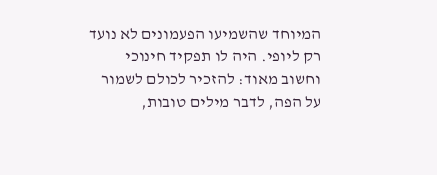המיוחד שהשמיעו הפעמונים לא נועד רק ליופי. היה לו תפקיד חינוכי וחשוב מאוד: להזכיר לכולם לשמור על הפה, לדבר מילים טובות,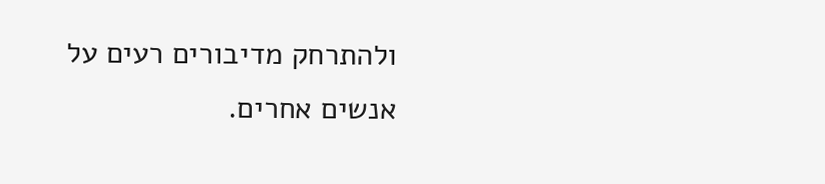ולהתרחק מדיבורים רעים על אנשים אחרים.